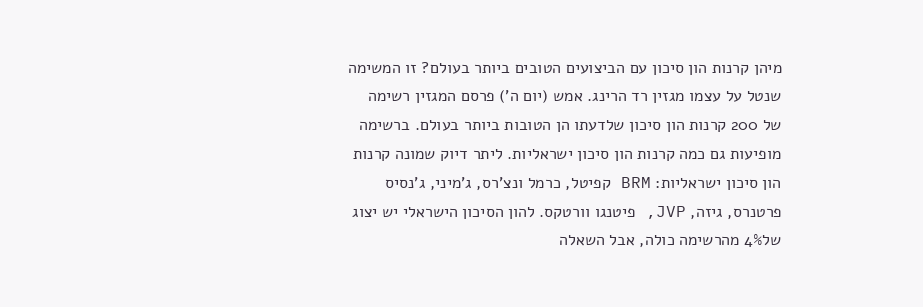מיהן קרנות הון סיכון עם הביצועים הטובים ביותר בעולם? זו המשימה שנטל על עצמו מגזין רד הרינג. אמש (יום ה') פרסם המגזין רשימה של 200 קרנות הון סיכון שלדעתו הן הטובות ביותר בעולם. ברשימה מופיעות גם כמה קרנות הון סיכון ישראליות. ליתר דיוק שמונה קרנות הון סיכון ישראליות: BRM קפיטל, כרמל ונצ'רס, ג'מיני, ג'נסיס פרטנרס, גיזה, JVP, פיטנגו וורטקס. להון הסיכון הישראלי יש יצוג של4% מהרשימה כולה, אבל השאלה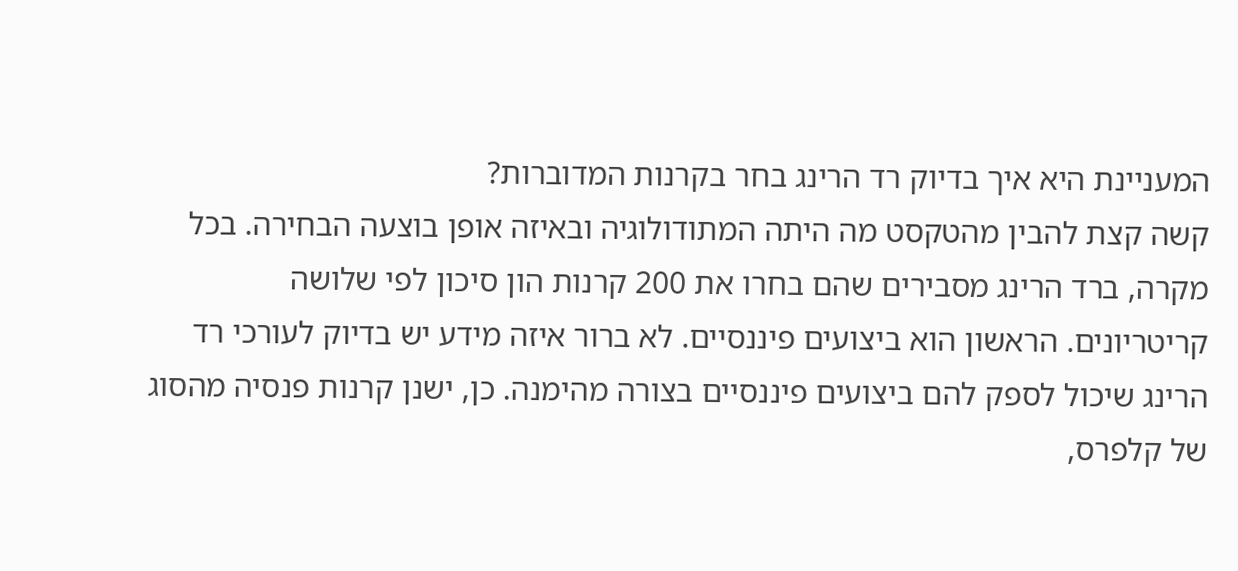המעניינת היא איך בדיוק רד הרינג בחר בקרנות המדוברות?
קשה קצת להבין מהטקסט מה היתה המתודולוגיה ובאיזה אופן בוצעה הבחירה. בכל מקרה, ברד הרינג מסבירים שהם בחרו את 200 קרנות הון סיכון לפי שלושה קריטריונים. הראשון הוא ביצועים פיננסיים. לא ברור איזה מידע יש בדיוק לעורכי רד הרינג שיכול לספק להם ביצועים פיננסיים בצורה מהימנה. כן, ישנן קרנות פנסיה מהסוג של קלפרס,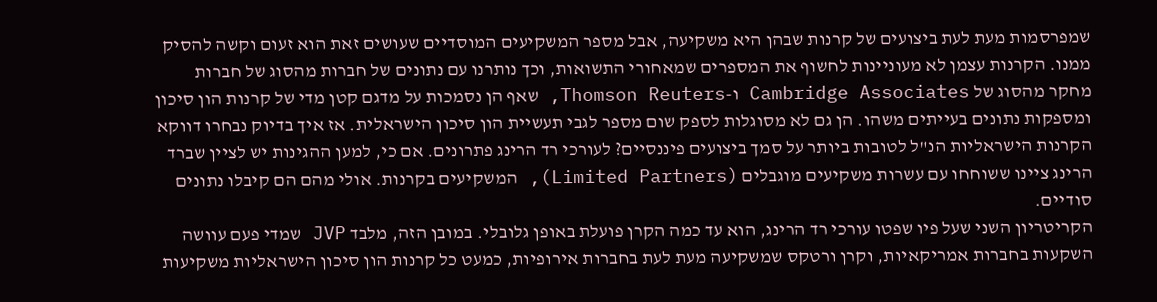שמפרסמות מעת לעת ביצועים של קרנות שבהן היא משקיעה, אבל מספר המשקיעים המוסדיים שעושים זאת הוא זעום וקשה להסיק ממנו. הקרנות עצמן לא מעוניינות לחשוף את המספרים שמאחורי התשואות, וכך נותרנו עם נתונים של חברות מהסוג של חברות מחקר מהסוג של Cambridge Associates ו-Thomson Reuters, שאף הן נסמכות על מדגם קטן מדי של קרנות הון סיכון ומספקות נתונים בעייתים משהו. הן גם לא מסוגלות לספק שום מספר לגבי תעשיית הון סיכון הישראלית. אז איך בדיוק נבחרו דווקא הקרנות הישראליות הנ"ל לטובות ביותר על סמך ביצועים פיננסיים? לעורכי רד הרינג פתרונים. אם כי, למען ההגינות יש לציין שברד הרינג ציינו ששוחחו עם עשרות משקיעים מוגבלים (Limited Partners), המשקיעים בקרנות. אולי מהם הם קיבלו נתונים סודיים.
הקריטריון השני שעל פיו שפטו עורכי רד הרינג, הוא עד כמה הקרן פועלת באופן גלובלי. במובן הזה, מלבד JVP שמדי פעם עוושה השקעות בחברות אמריקאיות, וקרן ורטקס שמשקיעה מעת לעת בחברות אירופיות, כמעט כל קרנות הון סיכון הישראליות משקיעות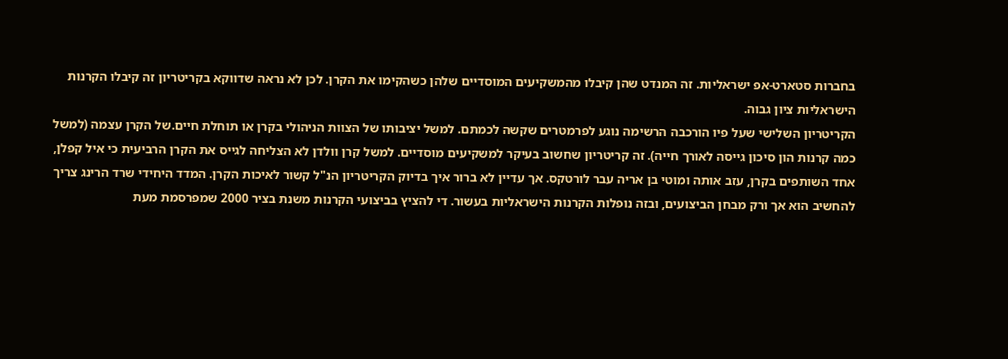בחברות סטארט-אפ ישראליות. זה המנדט שהן קיבלו מהמשקיעים המוסדיים שלהן כשהקימו את הקרן. לכן לא נראה שדווקא בקריטריון זה קיבלו הקרנות הישראליות ציון גבוה.
הקריטריון השלישי שעל פיו הורכבה הרשימה נוגע לפרמטרים שקשה לכמתם. למשל יציבותו של הצוות הניהולי בקרן או תוחלת חיים.של הקרן עצמה (למשל כמה קרנות הון סיכון גייסה לאורך חייה). זה קריטריון שחשוב בעיקר למשקיעים מוסדיים. למשל קרן וולדן לא הצליחה לגייס את הקרן הרביעית כי איל קפלן, אחד השותפים בקרן, עזב אותה ומוטי בן אריה עבר לורטקס. אך עדיין לא ברור איך בדיוק הקריטריון הנ"ל קשור לאיכות הקרן. המדד היחידי שרד הרינג צריך להחשיב הוא אך ורק מבחן הביצועים, ובזה נופלות הקרנות הישראליות בעשור. די להציץ בביצועי הקרנות משנת בציר 2000 שמפרסמת מעת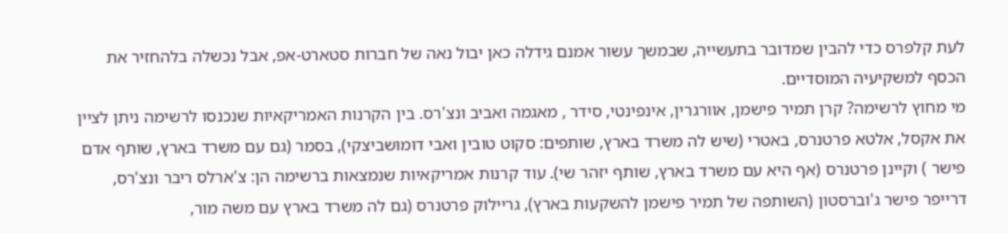לעת קלפרס כדי להבין שמדובר בתעשייה, שבמשך עשור אמנם גידלה כאן יבול נאה של חברות סטארט-אפ, אבל נכשלה בלהחזיר את הכסף למשקיעיה המוסדיים.
מי מחוץ לרשימה? קרן תמיר פישמן, אוורגרין, אינפינטי, סידר , מאגמה ואביב ונצ'רס. בין הקרנות האמריקאיות שנכנסו לרשימה ניתן לציין את אקסל, אלטא פרטנרס, באטרי (שיש לה משרד בארץ, שותפים: סקוט טובין ואבי דומושביצקי), בסמר (גם עם משרד בארץ, שותף אדם פישר ) וקיינן פרטנרס (אף היא עם משרד בארץ, שותף יזהר שי). עוד קרנות אמריקאיות שנמצאות ברשימה הן: צ'ארלס ריבר ונצ'רס, דרייפר פישר ג'וברסטון (השותפה של תמיר פישמן להשקעות בארץ), גריילוק פרטנרס (גם לה משרד בארץ עם משה מור,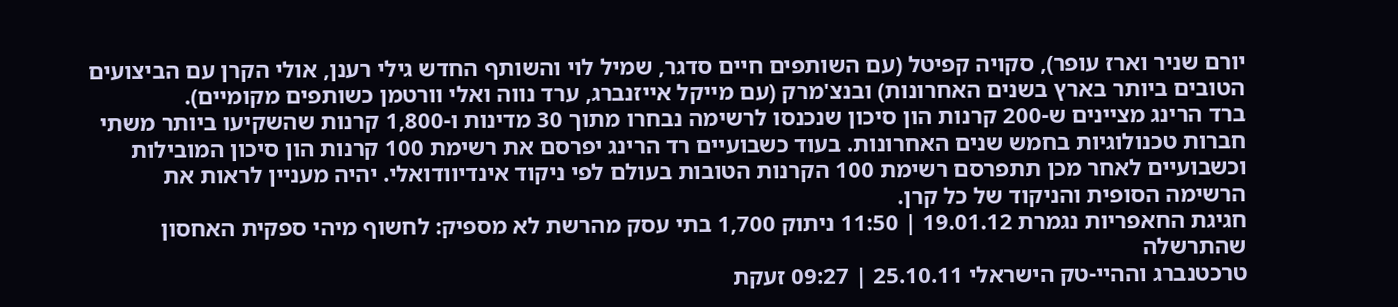יורם שניר וארז עופר), סקויה קפיטל (עם השותפים חיים סדגר, שמיל לוי והשותף החדש גילי רענן, אולי הקרן עם הביצועים הטובים ביותר בארץ בשנים האחרונות) ובנצ'מרק (עם מייקל אייזנברג, ערד נווה ואלי וורטמן כשותפים מקומיים).
ברד הרינג מציינים ש-200 קרנות הון סיכון שנכנסו לרשימה נבחרו מתוך 30 מדינות ו-1,800 קרנות שהשקיעו ביותר משתי חברות טכנולוגיות בחמש שנים האחרונות. בעוד כשבועיים רד הרינג יפרסם את רשימת 100 קרנות הון סיכון המובילות וכשבועיים לאחר מכן תתפרסם רשימת 100 הקרנות הטובות בעולם לפי ניקוד אינדיוודואלי. יהיה מעניין לראות את הרשימה הסופית והניקוד של כל קרן.
חגיגת החאפריות נגמרת 19.01.12 | 11:50 ניתוק 1,700 בתי עסק מהרשת לא מספיק: לחשוף מיהי ספקית האחסון שהתרשלה
טרכטנברג וההיי-טק הישראלי 25.10.11 | 09:27 זעקת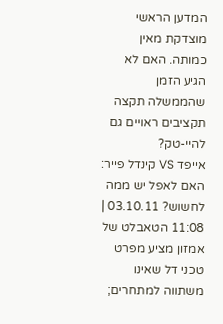המדען הראשי מוצדקת מאין כמותה. האם לא הגיע הזמן שהממשלה תקצה תקציבים ראויים גם להיי-טק?
אייפד VS קינדל פייר: האם לאפל יש ממה לחשוש? 03.10.11 | 11:08 הטאבלט של אמזון מציע מפרט טכני דל שאינו משתווה למתחרים;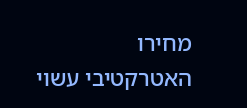מחירו האטרקטיבי עשוי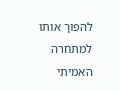להפוך אותו למתחרה האמיתי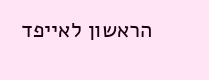הראשון לאייפד